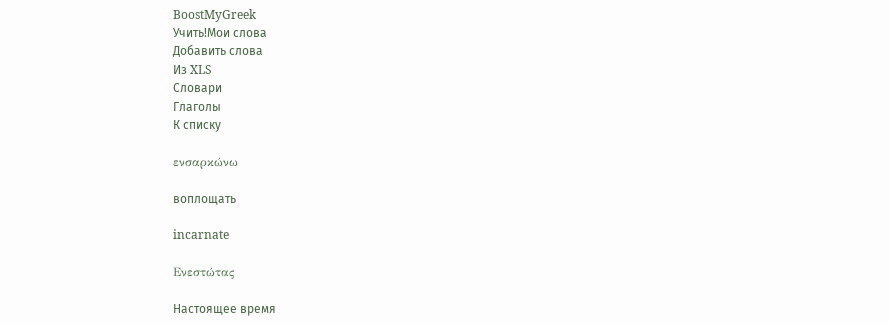BoostMyGreek
Учить!Мои слова
Добавить слова
Из XLS
Словари
Глаголы
К списку

ενσαρκώνω

воплощать

incarnate

Ενεστώτας

Настоящее время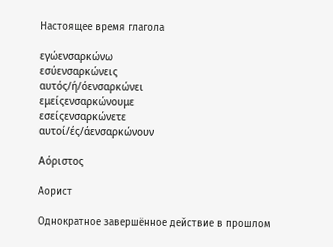Настоящее время глагола

εγώενσαρκώνω
εσύενσαρκώνεις
αυτός/ή/όενσαρκώνει
εμείςενσαρκώνουμε
εσείςενσαρκώνετε
αυτοί/ές/άενσαρκώνουν

Αόριστος

Аорист

Однократное завершённое действие в прошлом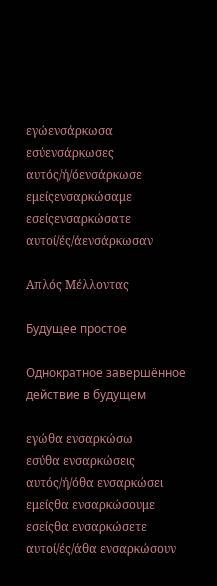εγώενσάρκωσα
εσύενσάρκωσες
αυτός/ή/όενσάρκωσε
εμείςενσαρκώσαμε
εσείςενσαρκώσατε
αυτοί/ές/άενσάρκωσαν

Απλός Μέλλοντας

Будущее простое

Однократное завершённое действие в будущем

εγώθα ενσαρκώσω
εσύθα ενσαρκώσεις
αυτός/ή/όθα ενσαρκώσει
εμείςθα ενσαρκώσουμε
εσείςθα ενσαρκώσετε
αυτοί/ές/άθα ενσαρκώσουν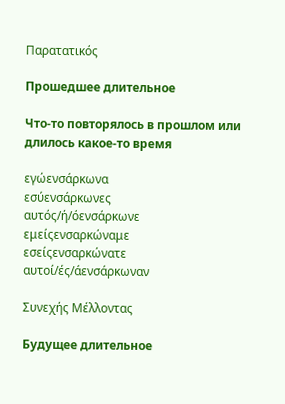Παρατατικός

Прошедшее длительное

Что-то повторялось в прошлом или длилось какое-то время

εγώενσάρκωνα
εσύενσάρκωνες
αυτός/ή/όενσάρκωνε
εμείςενσαρκώναμε
εσείςενσαρκώνατε
αυτοί/ές/άενσάρκωναν

Συνεχής Μέλλοντας

Будущее длительное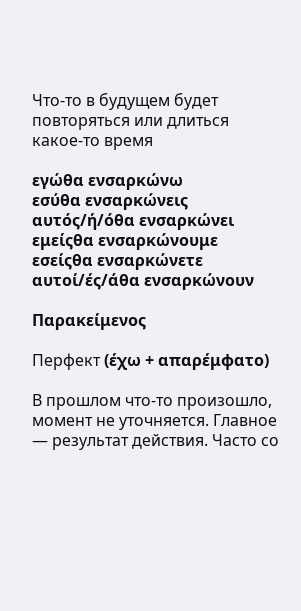Что-то в будущем будет повторяться или длиться какое-то время

εγώθα ενσαρκώνω
εσύθα ενσαρκώνεις
αυτός/ή/όθα ενσαρκώνει
εμείςθα ενσαρκώνουμε
εσείςθα ενσαρκώνετε
αυτοί/ές/άθα ενσαρκώνουν

Παρακείμενος

Перфект (έχω + απαρέμφατο)

В прошлом что-то произошло, момент не уточняется. Главное — результат действия. Часто со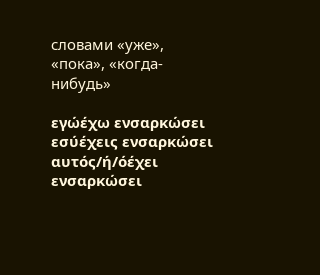словами «уже», «пока», «когда-нибудь»

εγώέχω ενσαρκώσει
εσύέχεις ενσαρκώσει
αυτός/ή/όέχει ενσαρκώσει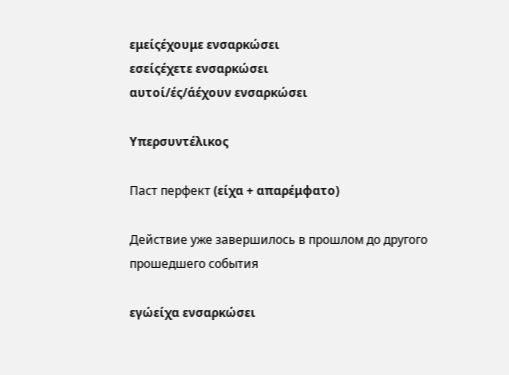εμείςέχουμε ενσαρκώσει
εσείςέχετε ενσαρκώσει
αυτοί/ές/άέχουν ενσαρκώσει

Υπερσυντέλικος

Паст перфект (είχα + απαρέμφατο)

Действие уже завершилось в прошлом до другого прошедшего события

εγώείχα ενσαρκώσει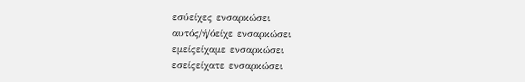εσύείχες ενσαρκώσει
αυτός/ή/όείχε ενσαρκώσει
εμείςείχαμε ενσαρκώσει
εσείςείχατε ενσαρκώσει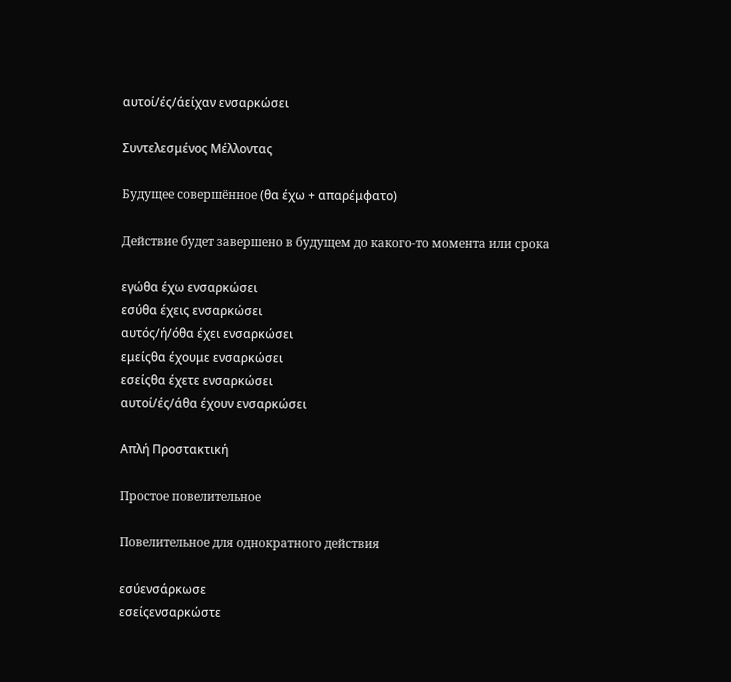αυτοί/ές/άείχαν ενσαρκώσει

Συντελεσμένος Μέλλοντας

Будущее совершённое (θα έχω + απαρέμφατο)

Действие будет завершено в будущем до какого-то момента или срока

εγώθα έχω ενσαρκώσει
εσύθα έχεις ενσαρκώσει
αυτός/ή/όθα έχει ενσαρκώσει
εμείςθα έχουμε ενσαρκώσει
εσείςθα έχετε ενσαρκώσει
αυτοί/ές/άθα έχουν ενσαρκώσει

Απλή Προστακτική

Простое повелительное

Повелительное для однократного действия

εσύενσάρκωσε
εσείςενσαρκώστε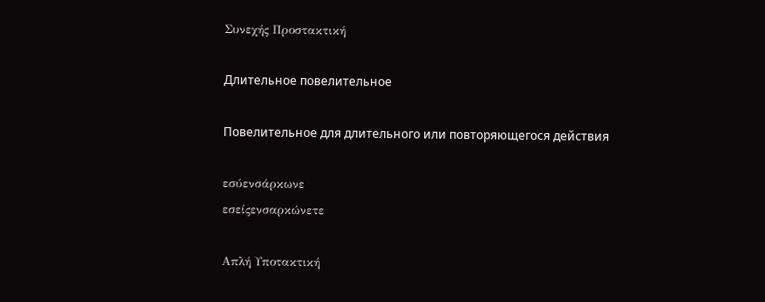Συνεχής Προστακτική

Длительное повелительное

Повелительное для длительного или повторяющегося действия

εσύενσάρκωνε
εσείςενσαρκώνετε

Απλή Υποτακτική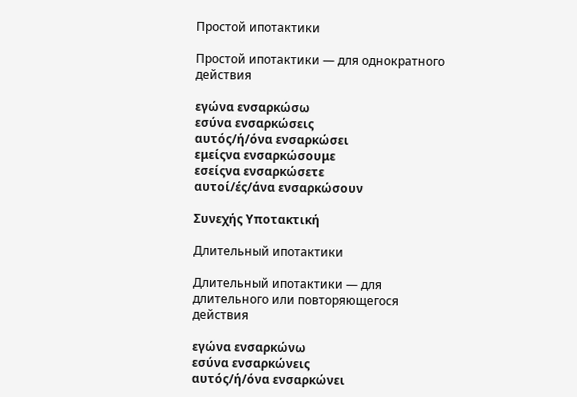Простой ипотактики

Простой ипотактики — для однократного действия

εγώνα ενσαρκώσω
εσύνα ενσαρκώσεις
αυτός/ή/όνα ενσαρκώσει
εμείςνα ενσαρκώσουμε
εσείςνα ενσαρκώσετε
αυτοί/ές/άνα ενσαρκώσουν

Συνεχής Υποτακτική

Длительный ипотактики

Длительный ипотактики — для длительного или повторяющегося действия

εγώνα ενσαρκώνω
εσύνα ενσαρκώνεις
αυτός/ή/όνα ενσαρκώνει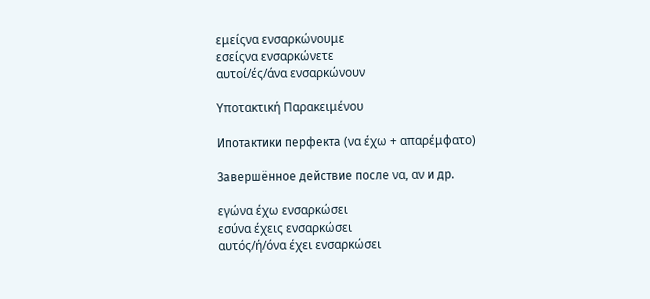εμείςνα ενσαρκώνουμε
εσείςνα ενσαρκώνετε
αυτοί/ές/άνα ενσαρκώνουν

Υποτακτική Παρακειμένου

Ипотактики перфекта (να έχω + απαρέμφατο)

Завершённое действие после να, αν и др.

εγώνα έχω ενσαρκώσει
εσύνα έχεις ενσαρκώσει
αυτός/ή/όνα έχει ενσαρκώσει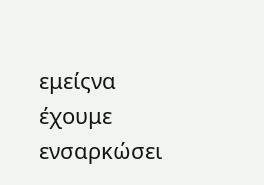εμείςνα έχουμε ενσαρκώσει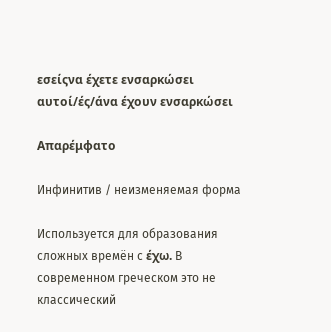εσείςνα έχετε ενσαρκώσει
αυτοί/ές/άνα έχουν ενσαρκώσει

Απαρέμφατο

Инфинитив / неизменяемая форма

Используется для образования сложных времён с έχω. В современном греческом это не классический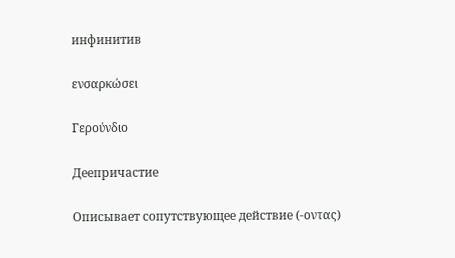инфинитив

ενσαρκώσει

Γερούνδιο

Деепричастие

Описывает сопутствующее действие (-οντας)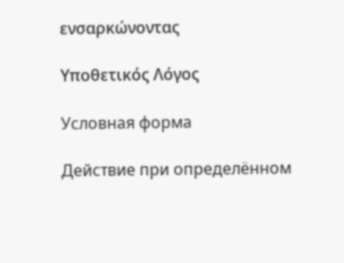ενσαρκώνοντας

Υποθετικός Λόγος

Условная форма

Действие при определённом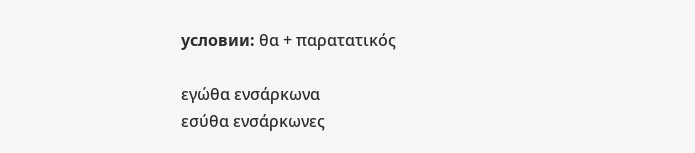условии: θα + παρατατικός

εγώθα ενσάρκωνα
εσύθα ενσάρκωνες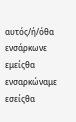αυτός/ή/όθα ενσάρκωνε
εμείςθα ενσαρκώναμε
εσείςθα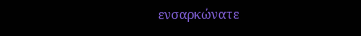ενσαρκώνατε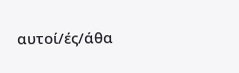αυτοί/ές/άθα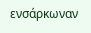ενσάρκωναν